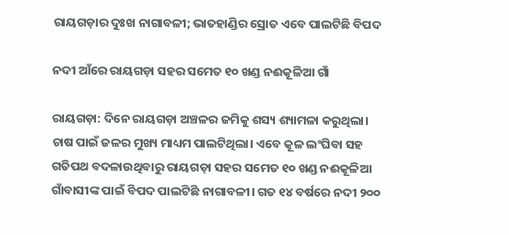ରାୟଗଡ଼ାର ଦୁଃଖ ନାଗାବଳୀ; ଭାତହାଣ୍ଡିର ସ୍ରୋତ ଏବେ ପାଲଟିଛି ବିପଦ

ନଦୀ ଆଁରେ ରାୟଗଡ଼ା ସହର ସମେତ ୧୦ ଖଣ୍ଡ ନଈକୂଳିଆ ଗାଁ

ରାୟଗଡ଼ା: ଦିନେ ରାୟଗଡ଼ା ଅଞ୍ଚଳର ଜମିକୁ ଶସ୍ୟ ଶ୍ୟାମଳା କରୁଥିଲା। ଚାଷ ପାଇଁ ଜଳର ମୁଖ୍ୟ ମାଧ୍ୟମ ପାଲଟିଥିଲା। ଏବେ କୂଳ ଲଂଘିବା ସହ ଗତିପଥ ବଦଳାଉଥିବାରୁ ରାୟଗଡ଼ା ସହର ସମେତ ୧୦ ଖଣ୍ଡ ନଈକୂଳିଆ ଗାଁବାସୀଙ୍କ ପାଇଁ ବିପଦ ପାଲଟିଛି ନାଗାବଳୀ। ଗତ ୧୪ ବର୍ଷରେ ନଦୀ ୨୦୦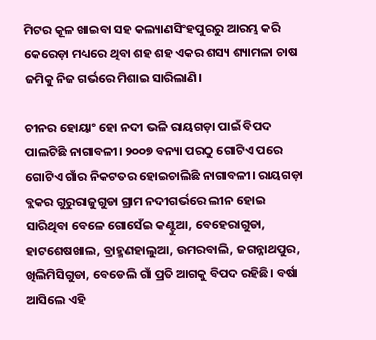ମିଟର କୂଳ ଖାଇବା ସହ କଲ୍ୟାଣସିଂହପୁରରୁ ଆରମ୍ଭ କରି କେରେଡ଼ା ମଧ୍ୟରେ ଥିବା ଶହ ଶହ ଏକର ଶସ୍ୟ ଶ୍ୟାମଳା ଚାଷ ଜମିକୁ ନିଜ ଗର୍ଭରେ ମିଶାଇ ସାରିଲାଣି।

ଚୀନର ହୋୟାଂ ହୋ ନଦୀ ଭଳି ରାୟଗଡ଼ା ପାଇଁ ବିପଦ ପାଲଟିଛି ନାଗାବଳୀ। ୨୦୦୭ ବନ୍ୟା ପରଠୁ ଗୋଟିଏ ପରେ ଗୋଟିଏ ଗାଁର ନିକଟତର ହୋଇଚାଲିଛି ନାଗାବଳୀ। ରାୟଗଡ଼ା ବ୍ଲକର ଗୁରୁରାଜୁଗୁଡା ଗ୍ରାମ ନଦୀଗର୍ଭରେ ଲୀନ ହୋଇ ସାରିଥିବା ବେଳେ ଗୋସେଁଇ କଣ୍ଟୁଆ, ବେହେରାଗୁଡା, ହାଟଶେଷଖାଲ, ବ୍ରାହ୍ମଣହାଲୁଆ, ଉମରବାଲି, ଜଗନ୍ନାଥପୁର, ଖିଲିମିସିଗୁଡା, ବେଡେଲି ଗାଁ ପ୍ରତି ଆଗକୁ ବିପଦ ରହିଛି। ବର୍ଷା ଆସିଲେ ଏହି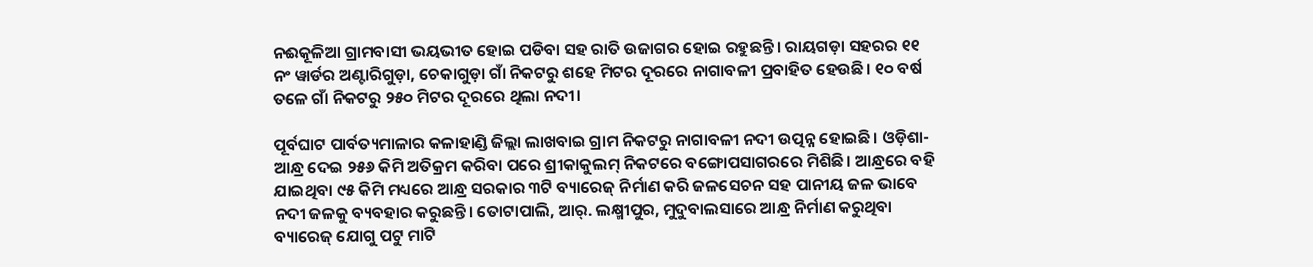ନଈକୂଳିଆ ଗ୍ରାମବାସୀ ଭୟଭୀତ ହୋଇ ପଡିବା ସହ ରାତି ଉଜାଗର ହୋଇ ରହୁଛନ୍ତି। ରାୟଗଡ଼ା ସହରର ୧୧ ନଂ ୱାର୍ଡର ଅଣ୍ଟାରିଗୁଡ଼ା, ଚେକାଗୁଡ଼ା ଗାଁ ନିକଟରୁ ଶହେ ମିଟର ଦୂରରେ ନାଗାବଳୀ ପ୍ରବାହିତ ହେଉଛି। ୧୦ ବର୍ଷ ତଳେ ଗାଁ ନିକଟରୁ ୨୫୦ ମିଟର ଦୂରରେ ଥିଲା ନଦୀ।

ପୂର୍ବଘାଟ ପାର୍ବତ୍ୟମାଳାର କଳାହାଣ୍ଡି ଜିଲ୍ଲା ଲାଖବାଇ ଗ୍ରାମ ନିକଟରୁ ନାଗାବଳୀ ନଦୀ ଉତ୍ପନ୍ନ ହୋଇଛି। ଓଡ଼ିଶା-ଆନ୍ଧ୍ର ଦେଇ ୨୫୬ କିମି ଅତିକ୍ରମ କରିବା ପରେ ଶ୍ରୀକାକୁଲମ୍ ନିକଟରେ ବଙ୍ଗୋପସାଗରରେ ମିଶିଛି। ଆନ୍ଧ୍ରରେ ବହି ଯାଇଥିବା ୯୫ କିମି ମଧ୍ୟରେ ଆନ୍ଧ୍ର ସରକାର ୩ଟି ବ୍ୟାରେଜ୍ ନିର୍ମାଣ କରି ଜଳସେଚନ ସହ ପାନୀୟ ଜଳ ଭାବେ ନଦୀ ଜଳକୁ ବ୍ୟବହାର କରୁଛନ୍ତି। ତୋଟାପାଲି, ଆର୍. ଲକ୍ଷ୍ମୀପୁର, ମୁଦୁବାଲସାରେ ଆନ୍ଧ୍ର ନିର୍ମାଣ କରୁଥିବା ବ୍ୟାରେଜ୍ ଯୋଗୁ ପଟୁ ମାଟି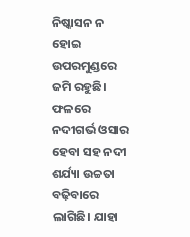ନିଷ୍କାସନ ନ ହୋଇ ଉପରମୁଣ୍ଡରେ ଜମି ରହୁଛି। ଫଳରେ ନଦୀଗର୍ଭ ଓସାର ହେବା ସହ ନଦୀ ଶର୍ଯ୍ୟା ଉଚ୍ଚତା ବଢ଼ିବାରେ ଲାଗିଛି। ଯାହା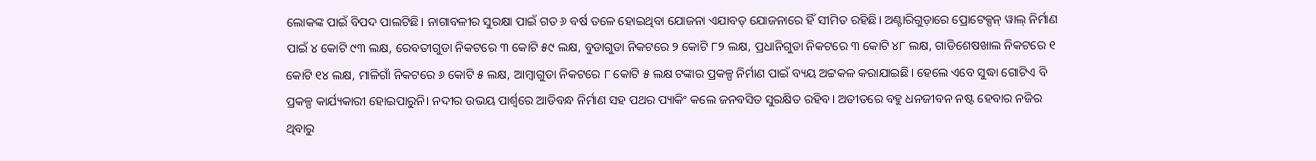ଲୋକଙ୍କ ପାଇଁ ବିପଦ ପାଲଟିଛି। ନାଗାବଳୀର ସୁରକ୍ଷା ପାଇଁ ଗତ ୬ ବର୍ଷ ତଳେ ହୋଇଥିବା ଯୋଜନା ଏଯାବତ୍ ଯୋଜନାରେ ହିଁ ସୀମିତ ରହିଛି। ଅଣ୍ଟାରିଗୁଡ଼ାରେ ପ୍ରୋଟେକ୍ସନ୍ ୱାଲ୍ ନିର୍ମାଣ ପାଇଁ ୪ କୋଟି ୯୩ ଲକ୍ଷ, ରେବତୀଗୁଡା ନିକଟରେ ୩ କୋଟି ୫୯ ଲକ୍ଷ, ବୁଡାଗୁଡା ନିକଟରେ ୨ କୋଟି ୮୨ ଲକ୍ଷ, ପ୍ରଧାନିଗୁଡା ନିକଟରେ ୩ କୋଟି ୪୮ ଲକ୍ଷ, ଗାଡିଶେଷଖାଲ ନିକଟରେ ୧ କୋଟି ୧୪ ଲକ୍ଷ, ମାଳିଗାଁ ନିକଟରେ ୬ କୋଟି ୫ ଲକ୍ଷ, ଆମ୍ବାଗୁଡା ନିକଟରେ ୮ କୋଟି ୫ ଲକ୍ଷ ଟଙ୍କାର ପ୍ରକଳ୍ପ ନିର୍ମାଣ ପାଇଁ ବ୍ୟୟ ଅଟ୍ଟକଳ କରାଯାଇଛି। ହେଲେ ଏବେ ସୁଦ୍ଧା ଗୋଟିଏ ବି ପ୍ରକଳ୍ପ କାର୍ଯ୍ୟକାରୀ ହୋଇପାରୁନି। ନଦୀର ଉଭୟ ପାର୍ଶ୍ବରେ ଆଡିବନ୍ଧ ନିର୍ମାଣ ସହ ପଥର ପ୍ୟାକିଂ କଲେ ଜନବସିତ ସୁରକ୍ଷିତ ରହିବ। ଅତୀତରେ ବହୁ ଧନଜୀବନ ନଷ୍ଟ‌ ହେବାର ନଜିର ଥିବାରୁ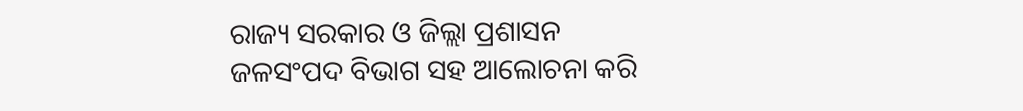ରାଜ୍ୟ ସରକାର ଓ ଜିଲ୍ଲା ପ୍ରଶାସନ ଜଳସଂପଦ ବିଭାଗ ସହ ଆଲୋଚନା କରି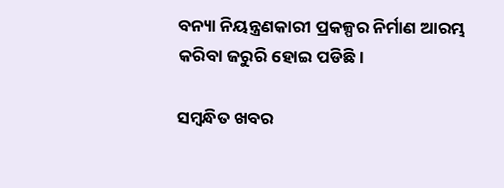ବନ୍ୟା ନିୟନ୍ତ୍ରଣକାରୀ ପ୍ରକଳ୍ପର ନିର୍ମାଣ ଆରମ୍ଭ କରିବା ଜରୁରି ହୋଇ ପଡିଛି।

ସମ୍ବନ୍ଧିତ ଖବର